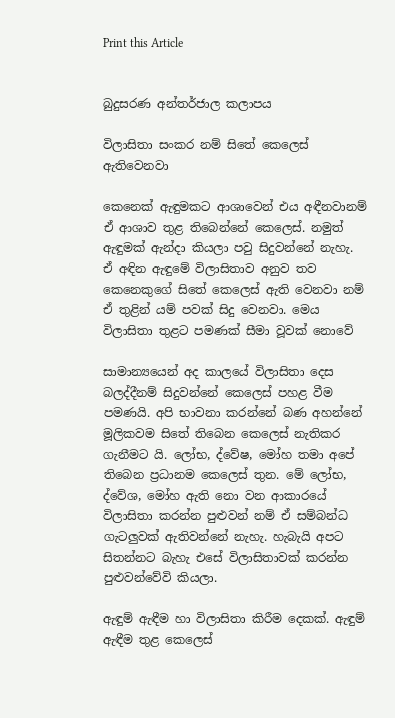Print this Article


බුදුසරණ අන්තර්ජාල කලාපය

විලාසිතා සංකර නම් සිතේ කෙලෙස් ඇතිවෙනවා

කෙනෙක් ඇඳුමකට ආශාවෙන් එය අඳීනවානම් ඒ ආශාව තුළ තිබෙන්නේ කෙලෙස්. නමුත් ඇඳුමක් ඇන්දා කියලා පවු සිදුවන්නේ නැහැ. ඒ අඳින ඇඳුමේ විලාසිතාව අනුව තව කෙනෙකුගේ සිතේ කෙලෙස් ඇති වෙනවා නම් ඒ තුළින් යම් පවක් සිදු වෙනවා. මෙය විලාසිතා තුළට පමණක් සීමා වූවක් නොවේ

සාමාන්‍යයෙන් අද කාලයේ විලාසිතා දෙස බලද්දීනම් සිදුවන්නේ කෙලෙස් පහළ වීම පමණයි. අපි භාවනා කරන්නේ බණ අහන්නේ මූලිකවම සිතේ තිබෙන කෙලෙස් නැතිකර ගැනීමට යි. ලෝභ, ද්වේෂ, මෝහ තමා අපේ තිබෙන ප්‍රධානම කෙලෙස් තුන. මේ ලෝභ, ද්වේශ, මෝහ ඇති නො වන ආකාරයේ විලාසිතා කරන්න පුළුවන් නම් ඒ සම්බන්ධ ගැටලුවක් ඇතිවන්නේ නැහැ. හැබැයි අපට සිතන්නට බැහැ එසේ විලාසිතාවක් කරන්න පුළුවන්වේවි කියලා.

ඇඳුම් ඇඳීම හා විලාසිතා කිරීම දෙකක්. ඇඳුම් ඇඳීම තුළ කෙලෙස්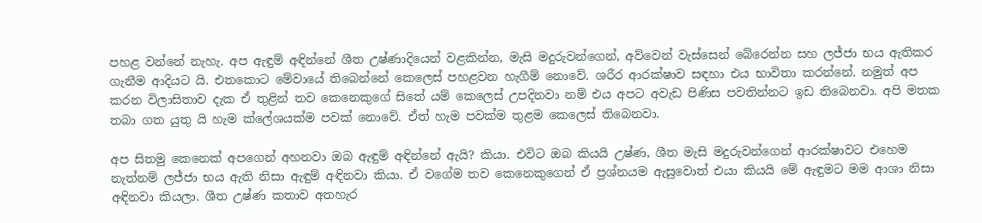පහළ වන්නේ නැහැ. අප ඇඳුම් අඳින්නේ ශීත උෂ්ණාදියෙන් වළකින්න, මැසි මදුරුවන්ගෙන්, අව්වෙන් වැස්සෙන් බේරෙන්න සහ ලජ්ජා භය ඇතිකර ගැනීම ආදියට යි. එතකොට මේවායේ තිබෙන්නේ කෙලෙස් පහළවන හැගීම් නොවේ. ශරීර ආරක්ෂාව සඳහා එය භාවිතා කරන්නේ. නමුත් අප කරන විලාසිතාව දැක ඒ තුළින් තව කෙනෙකුගේ සිතේ යම් කෙලෙස් උපදිනවා නම් එය අපට අවැඩ පිණිස පවතින්නට ඉඩ තිබෙනවා. අපි මතක තබා ගත යුතු යි හැම ක්ලේශයක්ම පවක් නොවේ. ඒත් හැම පවක්ම තුළම කෙලෙස් තිබෙනවා.

අප සිතමු කෙනෙක් අපගෙන් අහනවා ඔබ ඇඳුම් අඳින්නේ ඇයි? කියා. එවිට ඔබ කියයි උෂ්ණ, ශීත මැසි මදුරුවන්ගෙන් ආරක්ෂාවට එහෙම නැත්නම් ලජ්ජා භය ඇති නිසා ඇඳුම් අඳිනවා කියා. ඒ වගේම තව කෙනෙකුගෙන් ඒ ප්‍රශ්නයම ඇසුවොත් එයා කියයි මේ ඇඳුමට මම ආශා නිසා අඳිනවා කියලා. ශීත උෂ්ණ කතාව අතහැර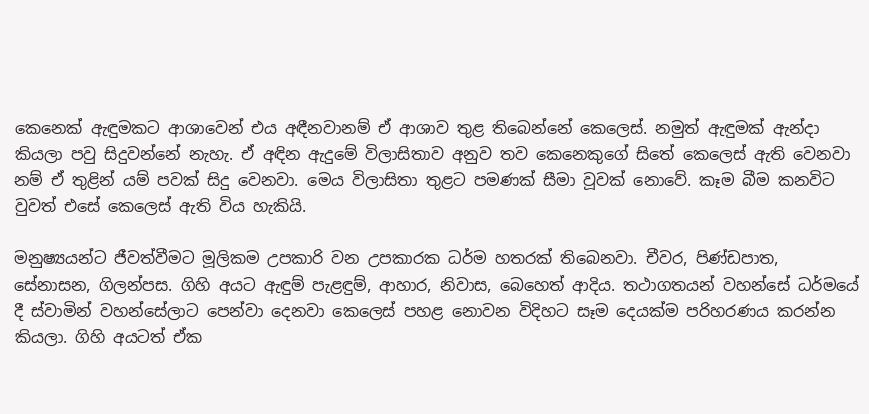කෙනෙක් ඇඳුමකට ආශාවෙන් එය අඳීනවානම් ඒ ආශාව තුළ තිබෙන්නේ කෙලෙස්. නමුත් ඇඳුමක් ඇන්දා කියලා පවු සිදුවන්නේ නැහැ. ඒ අඳින ඇදුමේ විලාසිතාව අනුව තව කෙනෙකුගේ සිතේ කෙලෙස් ඇති වෙනවා නම් ඒ තුළින් යම් පවක් සිදු වෙනවා. මෙය විලාසිතා තුළට පමණක් සීමා වූවක් නොවේ. කෑම බීම කනවිට වුවත් එසේ කෙලෙස් ඇති විය හැකියි.

මනුෂ්‍යයන්ට ජීවත්වීමට මූලිකම උපකාරි වන උපකාරක ධර්ම හතරක් තිබෙනවා. චීවර, පිණ්ඩපාත, සේනාසන, ගිලන්පස. ගිහි අයට ඇඳුම් පැළඳුම්, ආහාර, නිවාස, බෙහෙත් ආදිය. තථාගතයන් වහන්සේ ධර්මයේ දී ස්වාමින් වහන්සේලාට පෙන්වා දෙනවා කෙලෙස් පහළ නොවන විදිහට සෑම දෙයක්ම පරිහරණය කරන්න කියලා. ගිහි අයටත් ඒක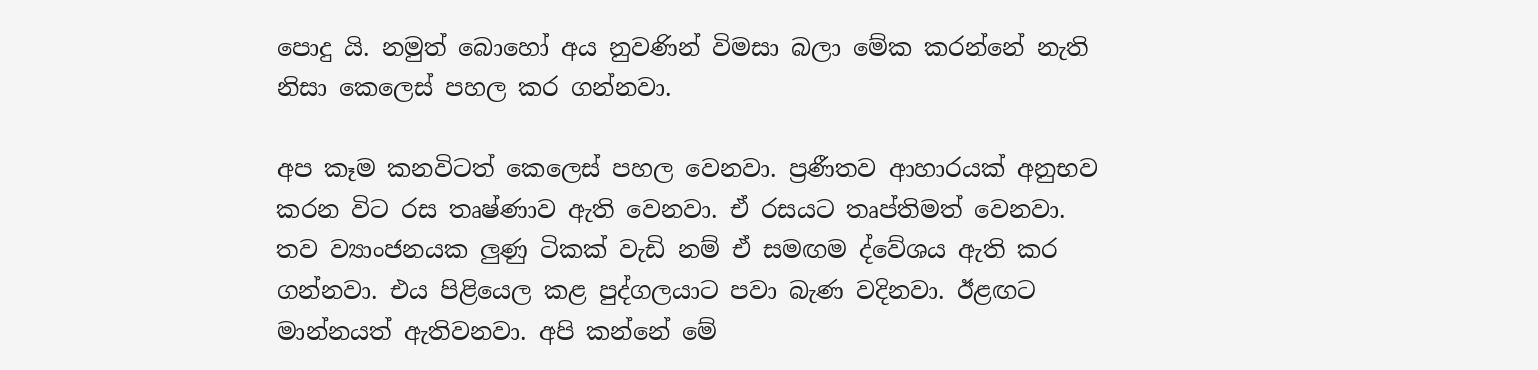පොදු යි. නමුත් බොහෝ අය නුවණින් විමසා බලා මේක කරන්නේ නැති නිසා කෙලෙස් පහල කර ගන්නවා.

අප කෑම කනවිටත් කෙලෙස් පහල වෙනවා. ප්‍රණීතව ආහාරයක් අනුභව කරන විට රස තෘෂ්ණාව ඇති වෙනවා. ඒ රසයට තෘප්තිමත් වෙනවා. තව ව්‍යාංජනයක ලුණු ටිකක් වැඩි නම් ඒ සමඟම ද්වේශය ඇති කර ගන්නවා. එය පිළියෙල කළ පුද්ගලයාට පවා බැණ වදිනවා. ඊළඟට මාන්නයත් ඇතිවනවා. අපි කන්නේ මේ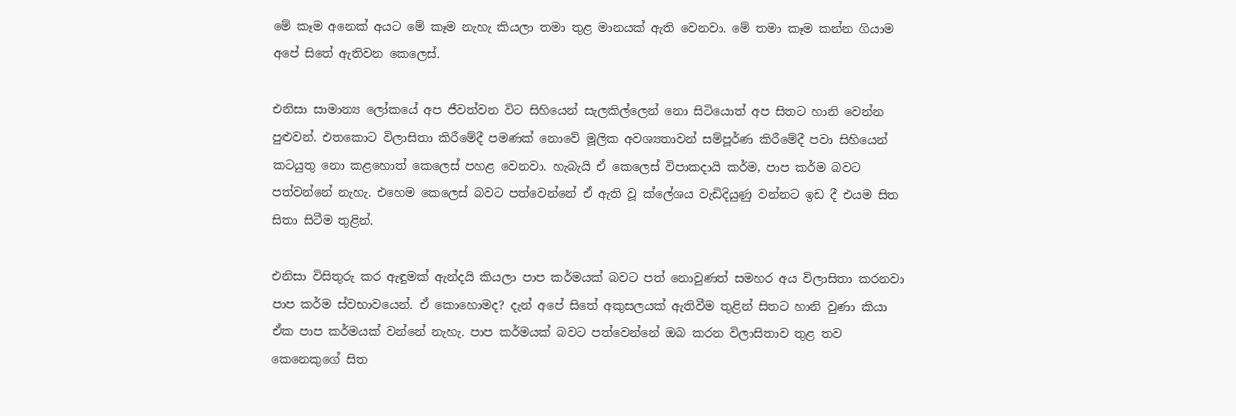මේ කෑම අනෙක් අයට මේ කෑම නැහැ කියලා තමා තුළ මානයක් ඇති වෙනවා. මේ තමා කෑම කන්න ගියාම අපේ සිතේ ඇතිවන කෙලෙස්.

එනිසා සාමාන්‍ය ලෝකයේ අප ජීවත්වන විට සිහියෙන් සැලකිල්ලෙන් නො සිටියොත් අප සිතට හානි වෙන්න පුළුවන්. එතකොට විලාසිතා කිරීමේදී පමණක් නොවේ මූලික අවශ්‍යතාවන් සම්පූර්ණ කිරීමේදී පවා සිහියෙන් කටයුතු නො කළහොත් කෙලෙස් පහළ වෙනවා. හැබැයි ඒ කෙලෙස් විපාකදායි කර්ම, පාප කර්ම බවට පත්වන්නේ නැහැ. එහෙම කෙලෙස් බවට පත්වෙන්නේ ඒ ඇති වූ ක්ලේශය වැඩිදියුණු වන්නට ඉඩ දී එයම සිත සිතා සිටීම තුළින්.

එනිසා විසිතුරු කර ඇඳුමක් ඇන්දයි කියලා පාප කර්මයක් බවට පත් නොවුණත් සමහර අය විලාසිතා කරනවා පාප කර්ම ස්වභාවයෙන්. ඒ කොහොමද? දැන් අපේ සිතේ අකුසලයක් ඇතිවීම තුළින් සිතට හානි වුණා කියා ඒක පාප කර්මයක් වන්නේ නැහැ. පාප කර්මයක් බවට පත්වෙන්නේ ඔබ කරන විලාසිතාව තුළ තව කෙනෙකුගේ සිත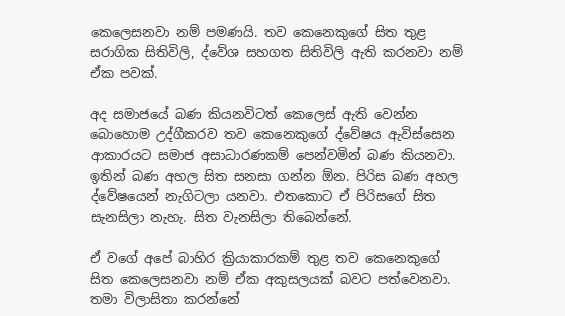කෙලෙසනවා නම් පමණයි. තව කෙනෙකුගේ සිත තුළ සරාගික සිතිවිලි, ද්වේශ සහගත සිතිවිලි ඇති කරනවා නම් ඒක පවක්.

අද සමාජයේ බණ කියනවිටත් කෙලෙස් ඇති වෙන්න බොහොම උද්ගීකරව තව කෙනෙකුගේ ද්වේෂය ඇවිස්සෙන ආකාරයට සමාජ අසාධාරණකම් පෙන්වමින් බණ කියනවා. ඉතින් බණ අහල සිත සනසා ගන්න ඕන. පිරිස බණ අහල ද්වේෂයෙන් නැගිටලා යනවා. එතකොට ඒ පිරිසගේ සිත සැනසිලා නැහැ. සිත වැනසිලා තිබෙන්නේ.

ඒ වගේ අපේ බාහිර ක්‍රියාකාරකම් තුළ තව කෙනෙකුගේ සිත කෙලෙසනවා නම් ඒක අකුසලයක් බවට පත්වෙනවා. තමා විලාසිතා කරන්නේ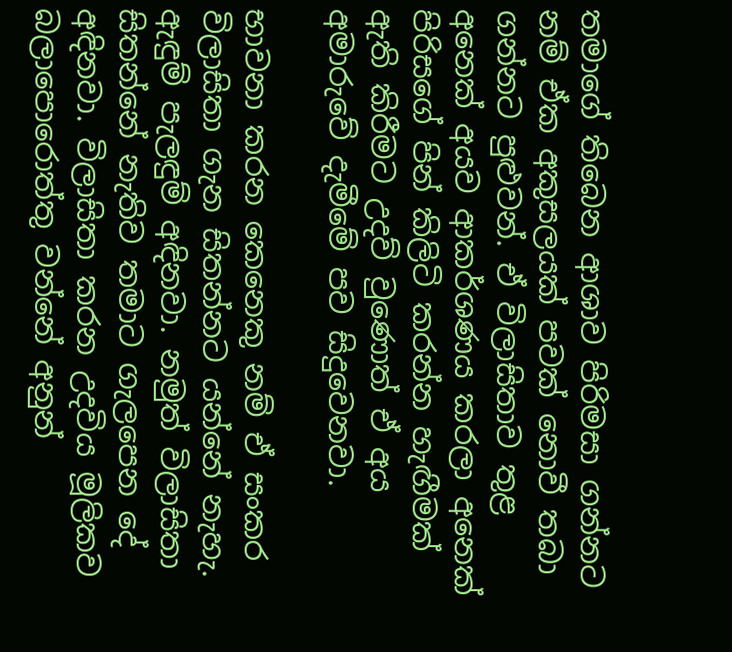තමාගේ තිබෙන ආශාව පිරිමසා ගන්නට නම් ඒක අකුසලයක් පවක් නොවී තබා ගන්නට පුළුවන්. ඒ විලාසිතාව තුළ අනෙක් අයව ආකර්ශණය කරලා අනෙක් පිරිසගේ පින් කිලිටි කරන්න හැඟීමක් ඇති කිරීමට උදව් වුණොත් ඒ අය අමාරුවේ දැමීමේ පව සිදුවෙනවා.

භාවනා කරන කෙනෙකු නම් ඒ සංකර විලාසිතා ගැන සිතන්නට යන්නේ නැහැ. ඇඳුම් පැලඳුම් අඳිනවා. නමුත් විලාසිතා සිතන්නේ නැතිව තමාට ගැලපෙන දේ අඳිනවා. විලාසිතා කරන උදවිය මූලිකව බලාපොරොත්තු වන්නේ අනුන්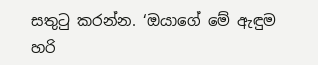සතුටු කරන්න. ‘ඔයාගේ මේ ඇඳුම හරි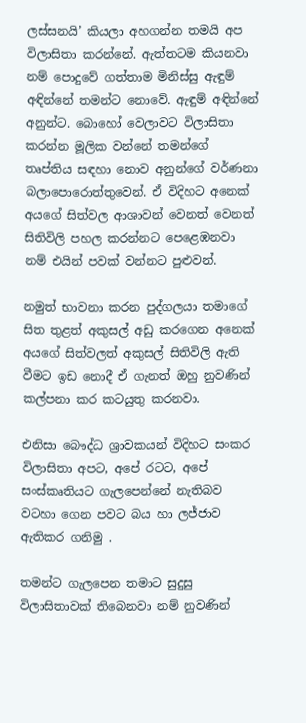ලස්සනයි’ කියලා අහගන්න තමයි අප විලාසිතා කරන්නේ. ඇත්තටම කියනවා නම් පොදුවේ ගත්තාම මිනිස්සු ඇඳුම් අඳින්නේ තමන්ට නොවේ. ඇඳුම් අඳින්නේ අනුන්ට. බොහෝ වෙලාවට විලාසිතා කරන්න මූලික වන්නේ තමන්ගේ තෘප්තිය සඳහා නොව අනුන්ගේ වර්ණනා බලාපොරොත්තුවෙන්. ඒ විදිහට අනෙක් අයගේ සිත්වල ආශාවන් වෙනත් වෙනත් සිතිවිලි පහල කරන්නට පෙළෙඹනවා නම් එයින් පවක් වන්නට පුළුවන්.

නමුත් භාවනා කරන පුද්ගලයා තමාගේ සිත තුළත් අකුසල් අඩු කරගෙන අනෙක් අයගේ සිත්වලත් අකුසල් සිතිවිලි ඇති වීමට ඉඩ නොදී ඒ ගැනත් ඔහු නුවණින් කල්පනා කර කටයුතු කරනවා.

එනිසා බෞද්ධ ශ්‍රාවකයන් විදිහට සංකර විලාසිතා අපට, අපේ රටට, අපේ සංස්කෘතියට ගැලපෙන්නේ නැතිබව වටහා ගෙන පවට බය හා ලජ්ජාව ඇතිකර ගනිමු .

තමන්ට ගැලපෙන තමාට සුදුසු විලාසිතාවක් තිබෙනවා නම් නුවණින්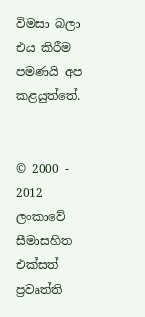විමසා බලා එය කිරීම පමණයි අප කළයුත්තේ.


© 2000 - 2012 ලංකාවේ සීමාසහිත එක්සත් ප්‍රවෘත්ති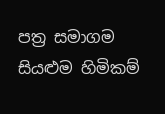පත්‍ර සමාගම
සියළුම හිමිකම්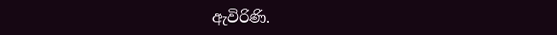ඇවිරිණි.